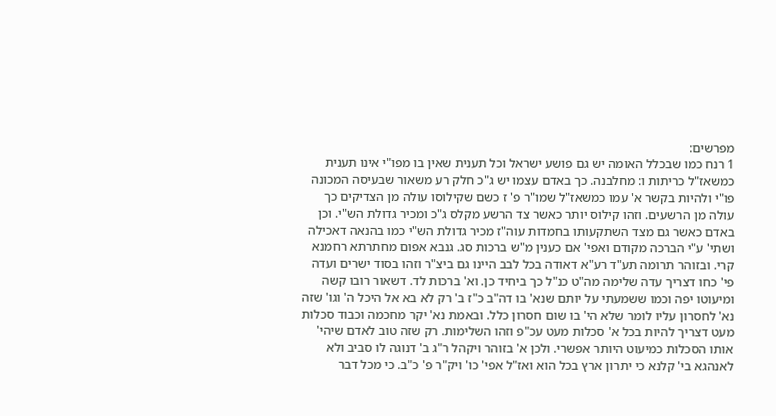מפרשים:
1 רנח כמו שבכלל האומה יש גם פושע ישראל וכל תענית שאין בו מפו"י אינו תענית כמשאז"ל כריתות ו: מחלבנה. כך באדם עצמו יש ג"כ חלק רע משאור שבעיסה המכונה פו"י ולהיות בקשר א' עמו כמשאז"ל שמו"ר פ' ז כשם שקילוסו עולה מן הצדיקים כך עולה מן הרשעים. וזהו קילוס יותר כאשר צד הרשע מקלס ג"כ ומכיר גדולת הש"י. וכן באדם כאשר גם מצד השתקעותו בחמדות עוה"ז מכיר גדולת הש"י כמו בהנאה דאכילה ושתי' ע"י הברכה מקודם ואפי' אם כענין מ"ש ברכות סג. גנבא אפום מחתרתא רחמנא קרי. ובזוהר תרומה תע"ד רע"א דאודה בכל לבב היינו גם ביצ"ר וזהו בסוד ישרים ועדה פי' כחו דצריך עדה שלימה מה"ט כנ"ל כך ביחיד כן. וא' ברכות לד. דשאור רובו קשה ומיעוטו יפה וכמו ששמעתי על יותם שנא' בו דה"ב כ"ז ב' רק לא בא אל היכל ה' וגו' שזה נא' לחסרון עליו לומר שלא הי' בו שום חסרון כלל. ובאמת נא' יקר מחכמה וכבוד סכלות מעט דצריך להיות בכל א' סכלות מעט עכ"פ וזהו השלימות. רק שזה טוב לאדם שיהי' אותו הסכלות כמיעוט היותר אפשרי. ולכן א' בזוהר ויקהל ר"ג ב' דנוגה לו סביב ולא לאנהגא בי' קלנא כי יתרון ארץ בכל הוא ואז"ל אפי' כו' ויק"ר פ' כ"ב. כי מכל דבר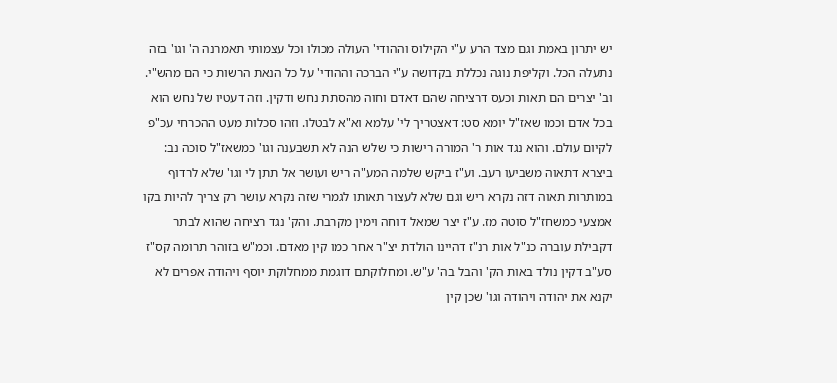יש יתרון באמת וגם מצד הרע ע"י הקילוס וההודי' העולה מכולו וכל עצמותי תאמרנה ה' וגו' בזה נתעלה הכל. וקליפת נוגה נכללת בקדושה ע"י הברכה וההודי' על כל הנאת הרשות כי הם מהש"י. וב' יצרים הם תאות וכעס דרציחה שהם דאדם וחוה מהסתת נחש ודקין. וזה דעטיו של נחש הוא בכל אדם וכמו שאז"ל יומא סט: דאצטריך לי' עלמא וא"א לבטלו. וזהו סכלות מעט ההכרחי עכ"פ לקיום עולם. והוא נגד אות ר' המורה רישות כי שלש הנה לא תשבענה וגו' כמשאז"ל סוכה נב: ביצרא דתאוה משביעו רעב. וע"ז ביקש שלמה המע"ה ריש ועושר אל תתן לי וגו' שלא לרדוף במותרות תאוה דזה נקרא ריש וגם שלא לעצור תאותו לגמרי שזה נקרא עושר רק צריך להיות בקו אמצעי כמשחז"ל סוטה מז. ע"ז יצר שמאל דוחה וימין מקרבת. והק' נגד רציחה שהוא לבתר דקבילת עוברה כנ"ל אות רנ"ז דהיינו הולדת יצ"ר אחר כמו קין מאדם. וכמ"ש בזוהר תרומה קס"ז סע"ב דקין נולד באות הק' והבל בה' ע"ש. ומחלוקתם דוגמת ממחלוקת יוסף ויהודה אפרים לא יקנא את יהודה ויהודה וגו' שכן קין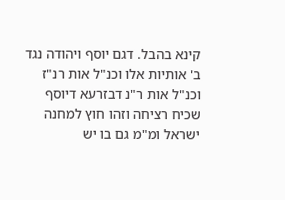קינא בהבל. דגם יוסף ויהודה נגד ב' אותיות אלו וכנ"ל אות רנ"ז וכנ"ל אות ר"נ דבזרעא דיוסף שכיח רציחה וזהו חוץ למחנה ישראל ומ"מ גם בו יש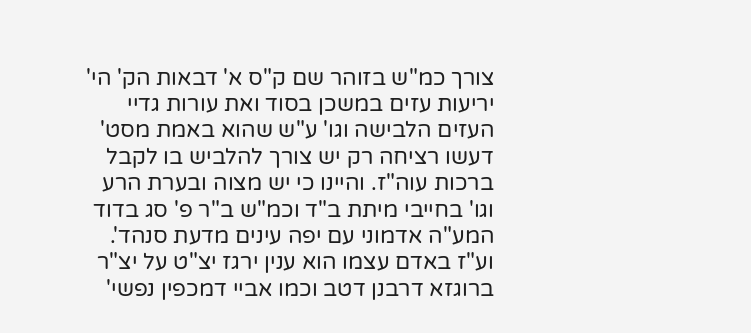צורך כמ"ש בזוהר שם ק"ס א' דבאות הק' הי' יריעות עזים במשכן בסוד ואת עורות גדיי העזים הלבישה וגו' ע"ש שהוא באמת מסט' דעשו רציחה רק יש צורך להלביש בו לקבל ברכות עוה"ז. והיינו כי יש מצוה ובערת הרע וגו' בחייבי מיתת ב"ד וכמ"ש ב"ר פ' סג בדוד המע"ה אדמוני עם יפה עינים מדעת סנהד'. וע"ז באדם עצמו הוא ענין ירגז יצ"ט על יצ"ר ברוגזא דרבנן דטב וכמו אביי דמכפין נפשי'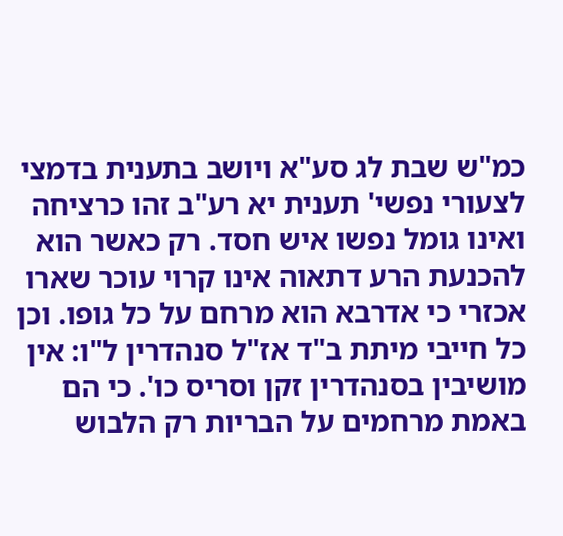כמ"ש שבת לג סע"א ויושב בתענית בדמצי לצעורי נפשי' תענית יא רע"ב זהו כרציחה ואינו גומל נפשו איש חסד. רק כאשר הוא להכנעת הרע דתאוה אינו קרוי עוכר שארו אכזרי כי אדרבא הוא מרחם על כל גופו. וכן כל חייבי מיתת ב"ד אז"ל סנהדרין ל"ו: אין מושיבין בסנהדרין זקן וסריס כו'. כי הם באמת מרחמים על הבריות רק הלבוש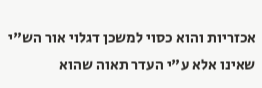אכזריות והוא כסוי למשכן דגלוי אור הש"י שאינו אלא ע"י העדר תאוה שהוא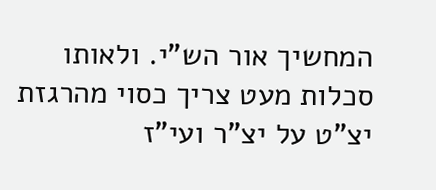המחשיך אור הש"י. ולאותו סכלות מעט צריך כסוי מהרגזת יצ"ט על יצ"ר ועי"ז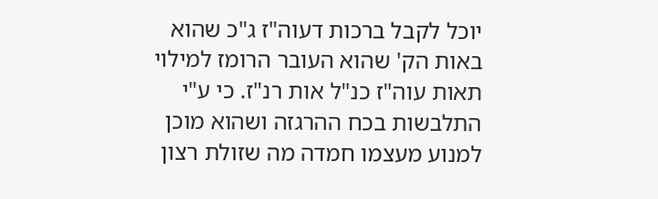יוכל לקבל ברכות דעוה"ז ג"כ שהוא באות הק' שהוא העובר הרומז למילוי תאות עוה"ז כנ"ל אות רנ"ז. כי ע"י התלבשות בכח ההרגזה ושהוא מוכן למנוע מעצמו חמדה מה שזולת רצון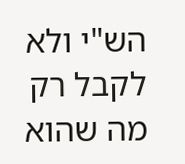הש"י ולא לקבל רק מה שהוא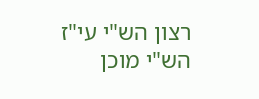רצון הש"י עי"ז הש"י מוכן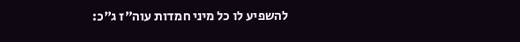להשפיע לו כל מיני חמדות עוה"ז ג"כ: